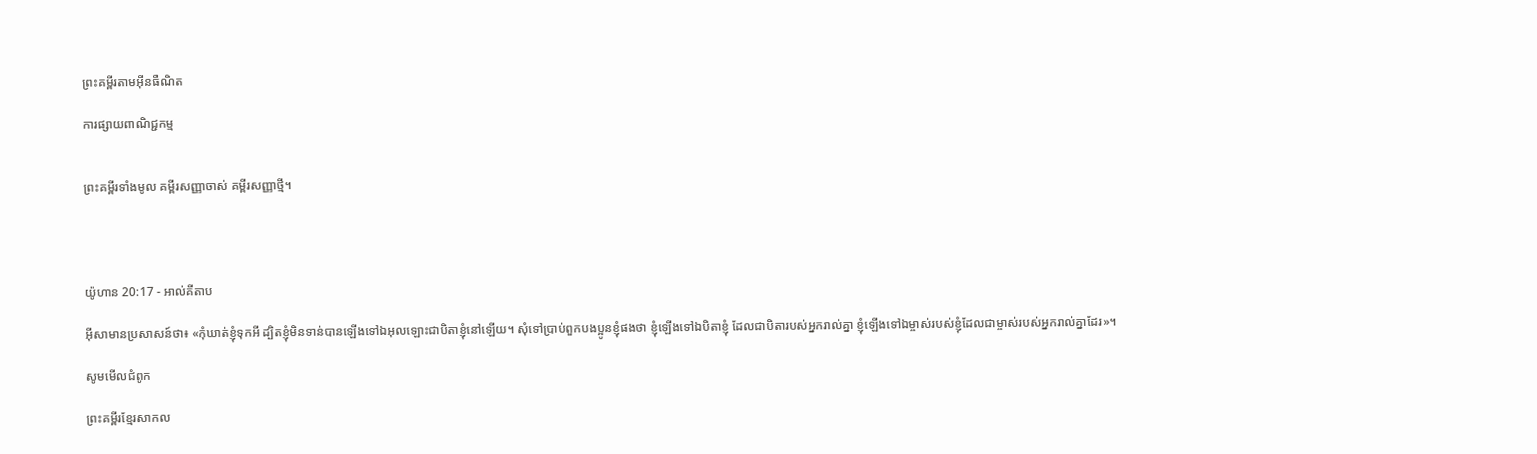ព្រះគម្ពីរតាមអ៊ីនធឺណិត

ការផ្សាយពាណិជ្ជកម្ម


ព្រះគម្ពីរទាំងមូល គម្ពីរសញ្ញាចាស់ គម្ពីរសញ្ញាថ្មី។




យ៉ូហាន 20:17 - អាល់គីតាប

អ៊ីសាមានប្រសាសន៍ថា៖ «កុំឃាត់ខ្ញុំទុកអី ដ្បិតខ្ញុំមិនទាន់បានឡើងទៅឯអុលឡោះជាបិតាខ្ញុំនៅឡើយ។ សុំទៅប្រាប់ពួកបងប្អូនខ្ញុំផងថា ខ្ញុំឡើងទៅឯបិតាខ្ញុំ ដែលជាបិតារបស់អ្នករាល់គ្នា ខ្ញុំឡើងទៅឯម្ចាស់របស់ខ្ញុំដែលជាម្ចាស់របស់អ្នករាល់គ្នាដែរ»។

សូមមើលជំពូក

ព្រះគម្ពីរខ្មែរសាកល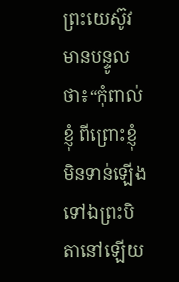ព្រះយេស៊ូវមានបន្ទូលថា៖“កុំពាល់ខ្ញុំ ពីព្រោះខ្ញុំមិនទាន់ឡើងទៅឯព្រះបិតានៅឡើយ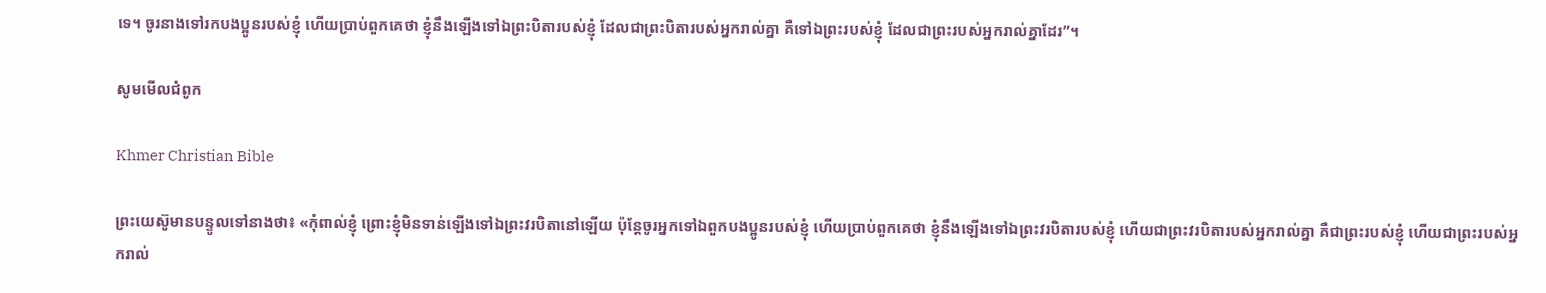ទេ។ ចូរនាងទៅរកបងប្អូនរបស់ខ្ញុំ ហើយប្រាប់ពួកគេថា ខ្ញុំនឹងឡើងទៅឯព្រះបិតារបស់ខ្ញុំ ដែលជាព្រះបិតារបស់អ្នករាល់គ្នា គឺទៅឯព្រះរបស់ខ្ញុំ ដែលជាព្រះរបស់អ្នករាល់គ្នាដែរ”។

សូមមើលជំពូក

Khmer Christian Bible

ព្រះយេស៊ូមានបន្ទូលទៅនាងថា៖ «កុំពាល់ខ្ញុំ ព្រោះខ្ញុំមិនទាន់ឡើងទៅឯព្រះវរបិតានៅឡើយ ប៉ុន្ដែចូរអ្នកទៅឯពួកបងប្អូនរបស់ខ្ញុំ ហើយប្រាប់ពួកគេថា ខ្ញុំនឹងឡើងទៅឯព្រះវរបិតារបស់ខ្ញុំ ហើយជាព្រះវរបិតារបស់អ្នករាល់គ្នា គឺជាព្រះរបស់ខ្ញុំ ហើយជាព្រះរបស់អ្នករាល់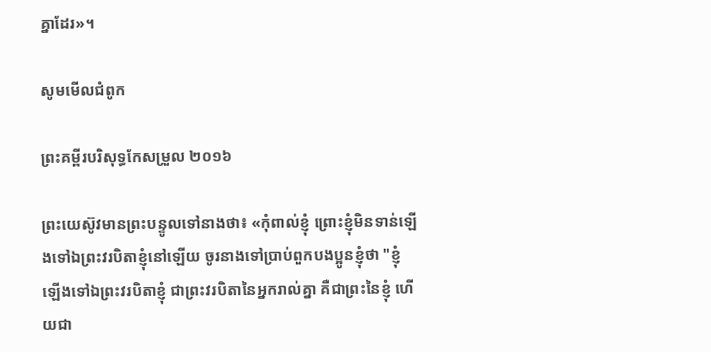គ្នាដែរ»។

សូមមើលជំពូក

ព្រះគម្ពីរបរិសុទ្ធកែសម្រួល ២០១៦

ព្រះ‌យេស៊ូវមានព្រះ‌បន្ទូលទៅនាងថា៖ «កុំពាល់ខ្ញុំ ព្រោះខ្ញុំមិនទាន់ឡើងទៅឯព្រះ‌វរបិតាខ្ញុំនៅឡើយ ចូរនាងទៅប្រាប់ពួកបង‌ប្អូនខ្ញុំថា "ខ្ញុំឡើងទៅឯព្រះ‌វរបិតាខ្ញុំ ជាព្រះ‌វរបិតានៃអ្នករាល់គ្នា គឺជាព្រះនៃខ្ញុំ ហើយជា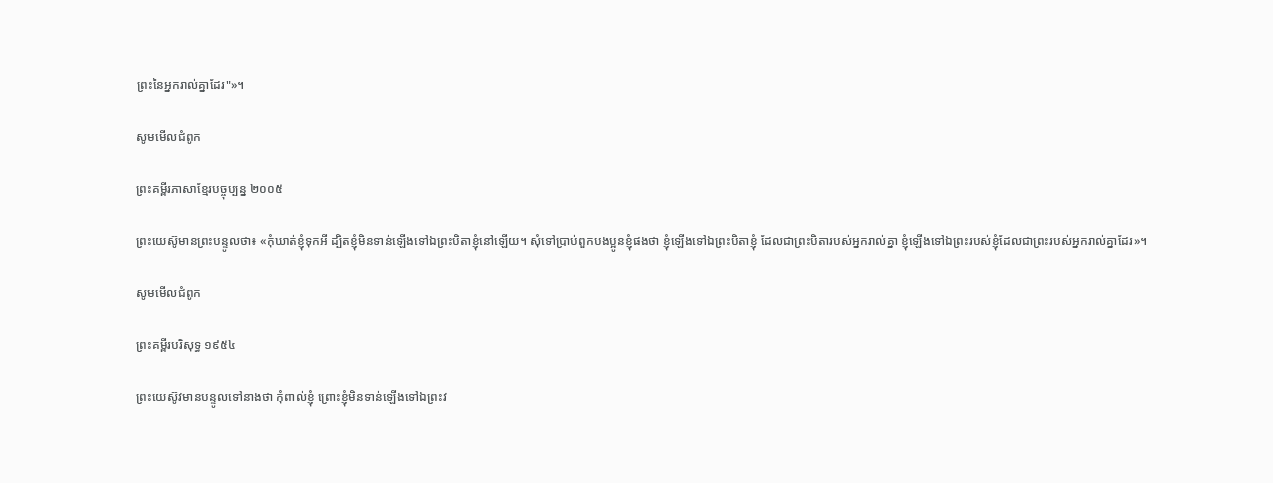ព្រះនៃអ្នករាល់គ្នាដែរ"»។

សូមមើលជំពូក

ព្រះគម្ពីរភាសាខ្មែរបច្ចុប្បន្ន ២០០៥

ព្រះ‌យេស៊ូមានព្រះ‌បន្ទូលថា៖ «កុំឃាត់ខ្ញុំទុកអី ដ្បិតខ្ញុំមិនទាន់ឡើងទៅឯព្រះ‌បិតាខ្ញុំនៅឡើយ។ សុំទៅប្រាប់ពួកបងប្អូនខ្ញុំផងថា ខ្ញុំឡើងទៅឯព្រះ‌បិតាខ្ញុំ ដែលជាព្រះ‌បិតារបស់អ្នករាល់គ្នា ខ្ញុំឡើងទៅឯព្រះរបស់ខ្ញុំដែលជាព្រះរបស់អ្នករាល់គ្នាដែរ»។

សូមមើលជំពូក

ព្រះគម្ពីរបរិសុទ្ធ ១៩៥៤

ព្រះ‌យេស៊ូវមានបន្ទូលទៅនាងថា កុំពាល់ខ្ញុំ ព្រោះខ្ញុំមិនទាន់ឡើងទៅឯព្រះវ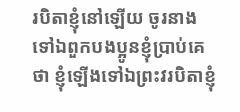រ‌បិតាខ្ញុំនៅឡើយ ចូរនាងទៅឯពួកបងប្អូនខ្ញុំប្រាប់គេថា ខ្ញុំឡើងទៅឯព្រះវរ‌បិតាខ្ញុំ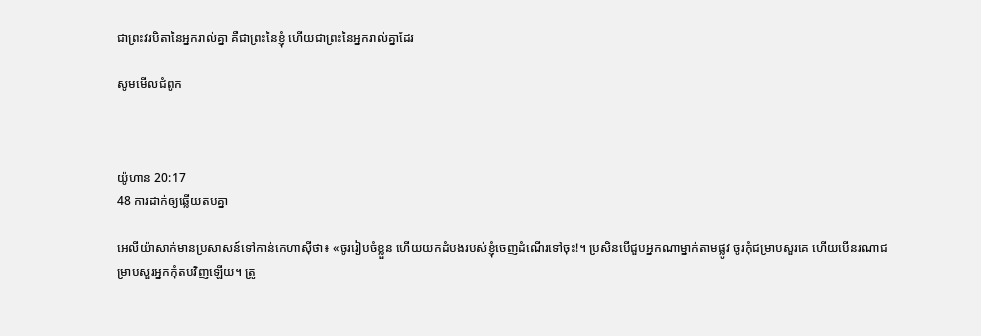ជាព្រះវរ‌បិតានៃអ្នករាល់គ្នា គឺជាព្រះនៃខ្ញុំ ហើយជាព្រះនៃអ្នករាល់គ្នាដែរ

សូមមើលជំពូក



យ៉ូហាន 20:17
48 ការដាក់ឲ្យឆ្លើយតបគ្នា

អេលី‌យ៉ាសាក់មានប្រសាសន៍ទៅកាន់កេហា‌ស៊ីថា៖ «ចូររៀប‌ចំខ្លួន ហើយយកដំបងរបស់ខ្ញុំចេញដំណើរទៅចុះ!។ ប្រសិនបើជួបអ្នកណាម្នាក់តាមផ្លូវ ចូរកុំជម្រាបសួរគេ ហើយបើនរណាជម្រាបសួរអ្នកកុំតបវិញឡើយ។ ត្រូ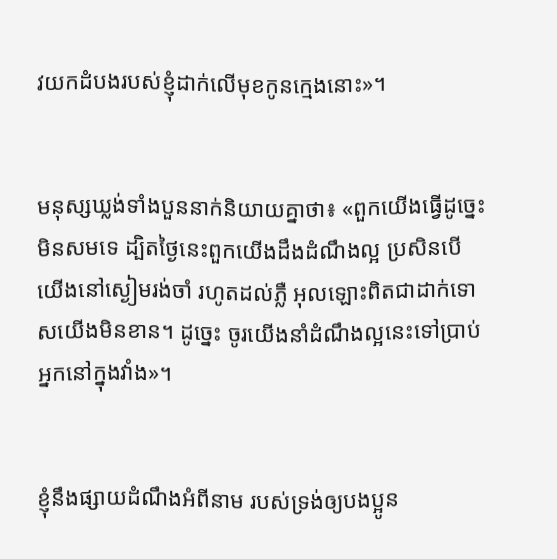វយកដំបងរបស់ខ្ញុំដាក់លើមុខកូនក្មេងនោះ»។


មនុស្សឃ្លង់ទាំងបួននាក់និយាយគ្នាថា៖ «ពួកយើងធ្វើដូច្នេះមិនសមទេ ដ្បិតថ្ងៃនេះពួកយើងដឹងដំណឹង‌ល្អ ប្រសិនបើយើងនៅស្ងៀមរង់‌ចាំ រហូតដល់ភ្លឺ អុលឡោះពិតជាដាក់ទោសយើងមិនខាន។ ដូច្នេះ ចូរយើងនាំដំណឹង‌ល្អនេះទៅប្រាប់អ្នកនៅក្នុងវាំង»។


ខ្ញុំនឹងផ្សាយដំណឹងអំពីនាម របស់ទ្រង់ឲ្យបងប្អូន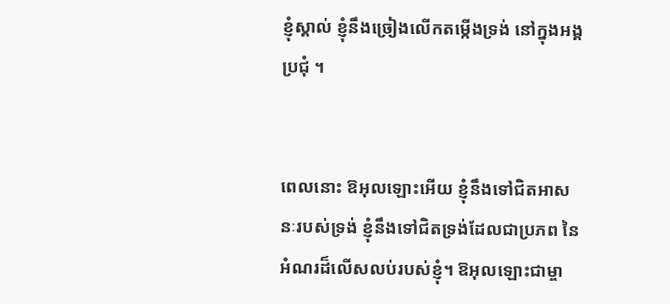ខ្ញុំស្គាល់ ខ្ញុំនឹងច្រៀងលើកតម្កើងទ្រង់ នៅក្នុងអង្គប្រជុំ ។


ពេលនោះ ឱអុលឡោះអើយ ខ្ញុំនឹងទៅជិតអាសនៈរបស់ទ្រង់ ខ្ញុំនឹងទៅជិតទ្រង់ដែលជាប្រភព នៃអំណរដ៏លើស‌លប់របស់ខ្ញុំ។ ឱអុលឡោះជាម្ចា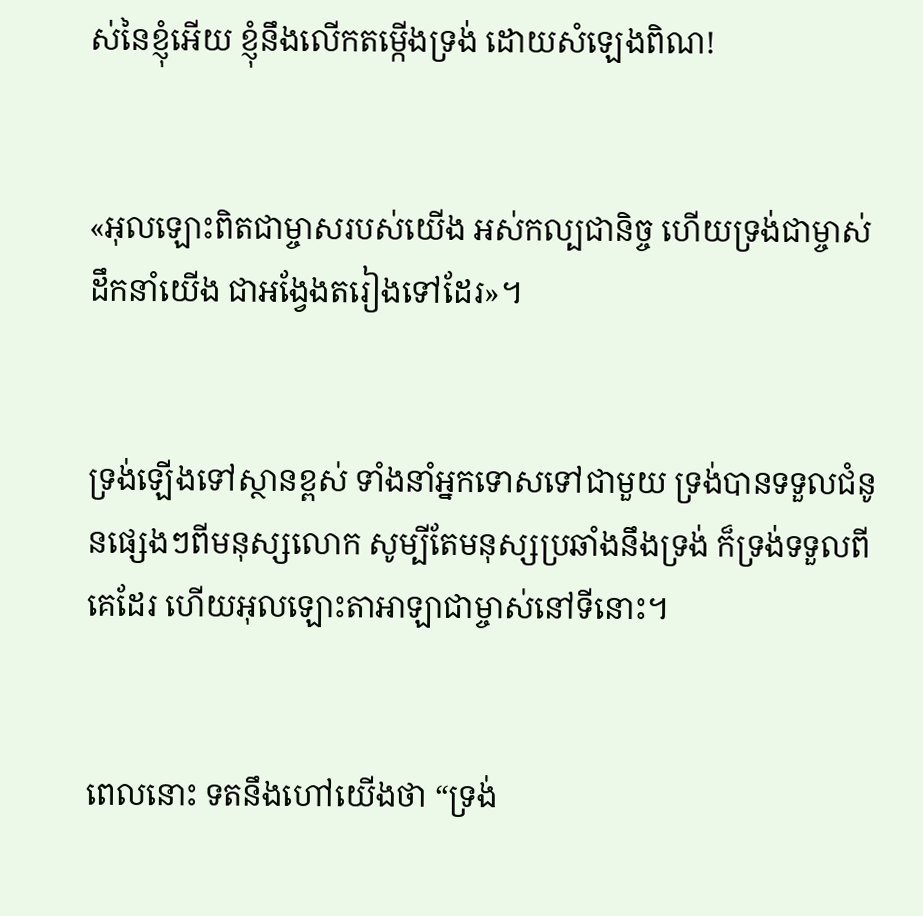ស់នៃខ្ញុំអើយ ខ្ញុំនឹងលើកតម្កើងទ្រង់ ដោយសំឡេងពិណ!


«អុលឡោះពិតជាម្ចាសរបស់យើង អស់‌កល្បជា‌និច្ច ហើយទ្រង់ជាម្ចាស់ដឹកនាំយើង ជាអង្វែងតរៀងទៅដែរ»។


ទ្រង់ឡើងទៅស្ថានខ្ពស់ ទាំងនាំអ្នកទោសទៅជាមួយ ទ្រង់បានទទួលជំនូនផ្សេងៗពីមនុស្សលោក សូម្បីតែមនុស្សប្រឆាំងនឹងទ្រង់ ក៏ទ្រង់ទទួលពីគេដែរ ហើយអុលឡោះ‌តាអាឡាជាម្ចាស់នៅទីនោះ។


ពេលនោះ ទតនឹងហៅយើងថា “ទ្រង់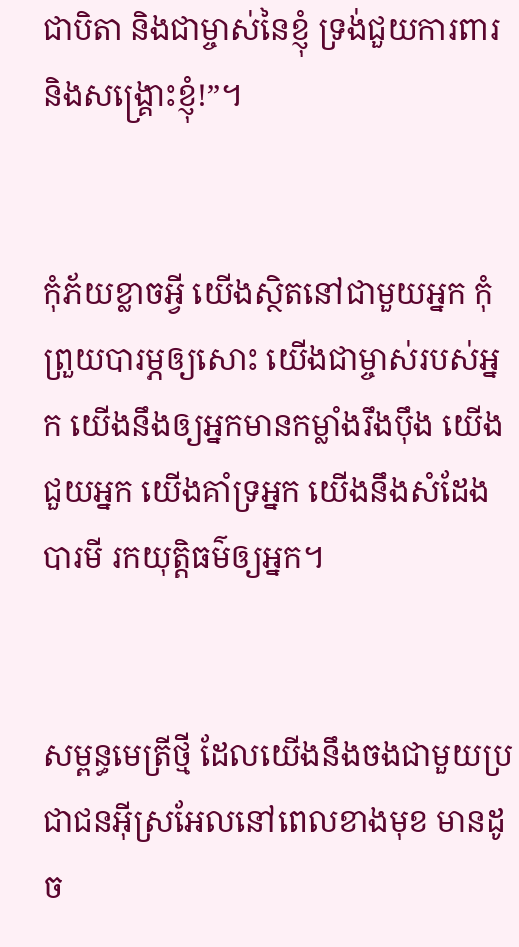ជាបិតា និងជាម្ចាស់នៃខ្ញុំ ទ្រង់ជួយការពារ និងសង្គ្រោះខ្ញុំ!”។


កុំភ័យខ្លាចអ្វី យើងស្ថិតនៅជាមួយអ្នក កុំព្រួយបារម្ភឲ្យសោះ យើងជាម្ចាស់របស់អ្នក យើងនឹងឲ្យអ្នកមានកម្លាំងរឹង‌ប៉ឹង យើងជួយអ្នក យើងគាំទ្រអ្នក យើងនឹងសំដែងបារមី រកយុត្តិធម៌ឲ្យអ្នក។


សម្ពន្ធ‌មេត្រីថ្មី ដែលយើងនឹងចងជាមួយប្រជា‌ជនអ៊ីស្រ‌អែលនៅពេលខាងមុខ មានដូច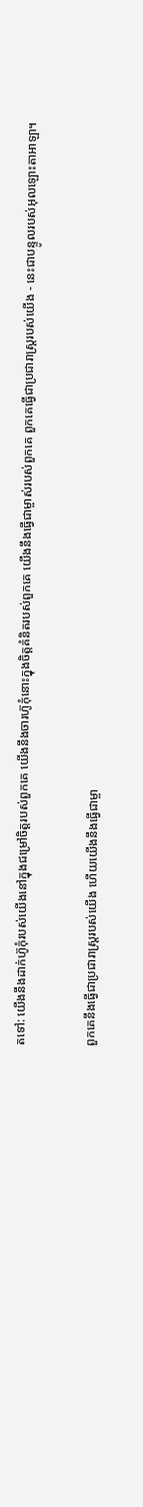តទៅ: យើងនឹងដាក់ហ៊ូកុំរបស់យើងនៅក្នុងជម្រៅចិត្តរបស់ពួកគេ យើងនឹងចារហ៊ូកុំនោះក្នុងចិត្តគំនិតរបស់ពួកគេ យើងនឹងធ្វើជាម្ចាស់របស់ពួកគេ ពួកគេធ្វើជាប្រជា‌រាស្ត្ររបស់យើង - នេះជាបន្ទូលរបស់អុលឡោះ‌តាអាឡា។


ពួកគេនឹងធ្វើជាប្រជា‌រាស្ត្ររបស់យើង ហើយយើងនឹងធ្វើជាម្ចា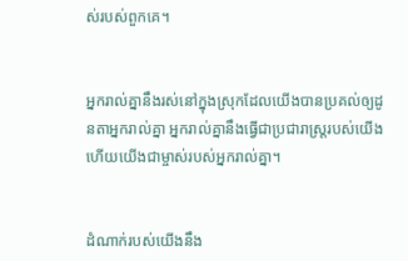ស់របស់ពួកគេ។


អ្នករាល់គ្នានឹងរស់នៅក្នុងស្រុកដែលយើងបានប្រគល់ឲ្យដូន‌តាអ្នករាល់គ្នា អ្នករាល់គ្នានឹងធ្វើជាប្រជា‌រាស្ត្ររបស់យើង ហើយយើងជាម្ចាស់របស់អ្នករាល់គ្នា។


ដំណាក់របស់យើងនឹង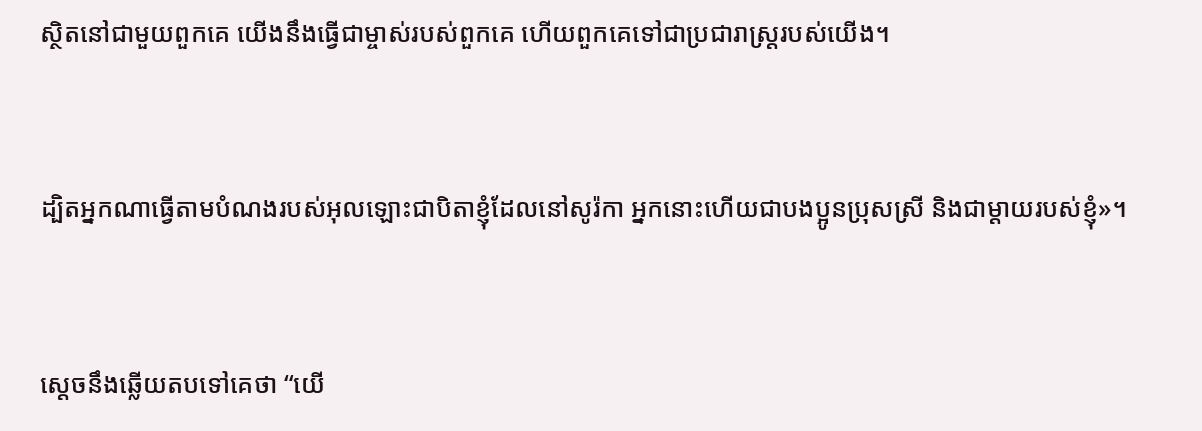ស្ថិតនៅជាមួយពួកគេ យើងនឹងធ្វើជាម្ចាស់របស់ពួកគេ ហើយពួកគេទៅជាប្រជា‌រាស្ត្ររបស់យើង។


ដ្បិតអ្នកណាធ្វើតាមបំណងរបស់អុលឡោះជាបិតាខ្ញុំដែលនៅសូរ៉កា អ្នកនោះហើយជាបងប្អូនប្រុសស្រី និងជាម្ដាយរបស់ខ្ញុំ»។


ស្តេចនឹងឆ្លើយតបទៅគេថា “យើ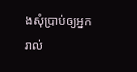ងសុំប្រាប់ឲ្យអ្នករាល់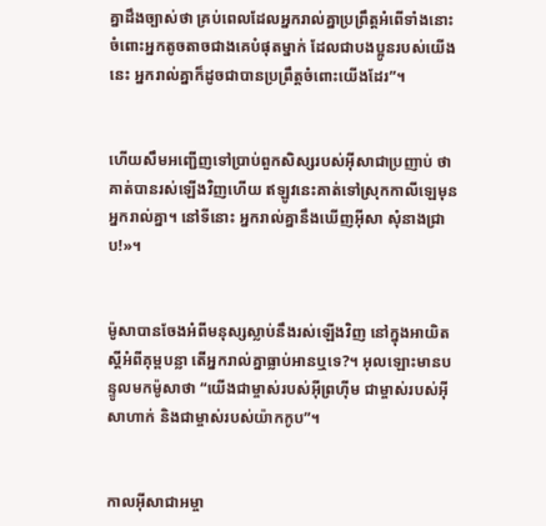គ្នាដឹងច្បាស់ថា គ្រប់ពេលដែលអ្នករាល់គ្នាប្រព្រឹត្ដអំពើទាំងនោះ ចំពោះអ្នកតូច‌តាចជាងគេបំផុតម្នាក់ ដែលជាបងប្អូនរបស់យើងនេះ អ្នករាល់គ្នាក៏ដូចជាបានប្រព្រឹត្ដចំពោះយើងដែរ”។


ហើយសឹមអញ្ជើញទៅប្រាប់ពួកសិស្សរបស់អ៊ីសាជាប្រញាប់ ថាគាត់បានរស់ឡើងវិញហើយ ឥឡូវនេះគាត់ទៅស្រុកកាលី‌ឡេមុនអ្នករាល់គ្នា។ នៅទីនោះ អ្នករាល់គ្នានឹងឃើញអ៊ីសា សុំនាងជ្រាប!»។


ម៉ូសាបានចែងអំពីមនុស្សស្លាប់នឹងរស់ឡើងវិញ នៅក្នុងអាយិតស្ដីអំពីគុម្ពបន្លា តើអ្នករាល់គ្នាធ្លាប់អានឬទេ?។ អុលឡោះមានបន្ទូលមកម៉ូសាថា “យើងជាម្ចាស់របស់អ៊ីព្រហ៊ីម ជាម្ចាស់របស់អ៊ីសា‌ហាក់ និងជាម្ចាស់របស់យ៉ាកកូប”។


កាលអ៊ីសា‌ជាអម្ចា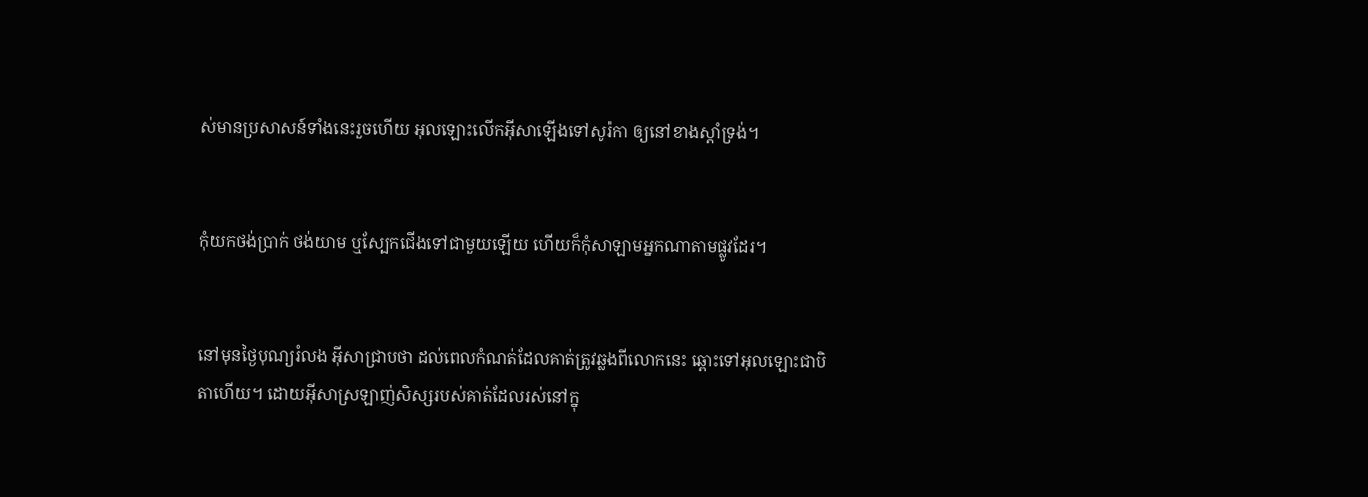ស់មានប្រសាសន៍ទាំងនេះរួចហើយ អុលឡោះលើកអ៊ីសាឡើងទៅសូរ៉កា ឲ្យនៅខាងស្ដាំទ្រង់។


កុំយកថង់ប្រាក់ ថង់យាម ឬស្បែកជើងទៅជាមួយឡើយ ហើយក៏កុំសាឡាមអ្នកណាតាមផ្លូវដែរ។


នៅមុនថ្ងៃបុណ្យរំលង អ៊ីសាជ្រាបថា ដល់ពេលកំណត់ដែលគាត់ត្រូវឆ្លងពីលោកនេះ ឆ្ពោះទៅអុលឡោះជាបិតាហើយ។ ដោយអ៊ីសាស្រឡាញ់សិស្សរបស់គាត់ដែលរស់នៅក្នុ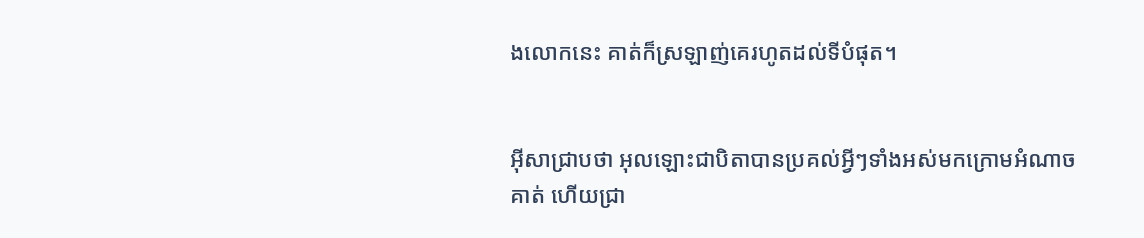ងលោកនេះ គាត់ក៏ស្រឡាញ់គេរហូតដល់ទីបំផុត។


អ៊ីសាជ្រាបថា អុលឡោះជាបិតាបានប្រគល់អ្វីៗទាំងអស់មកក្រោមអំណាចគាត់ ហើយជ្រា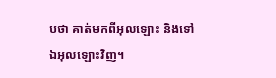បថា គាត់មកពីអុលឡោះ និងទៅឯអុលឡោះវិញ។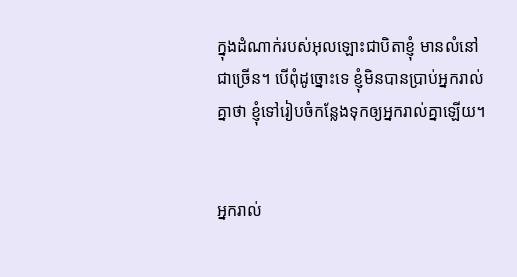ក្នុងដំណាក់របស់អុលឡោះជាបិតាខ្ញុំ មានលំ‌នៅជាច្រើន។ បើពុំដូច្នោះទេ ខ្ញុំមិនបានប្រាប់អ្នករាល់គ្នាថា ខ្ញុំទៅរៀប‌ចំកន្លែងទុកឲ្យអ្នករាល់គ្នាឡើយ។


អ្នករាល់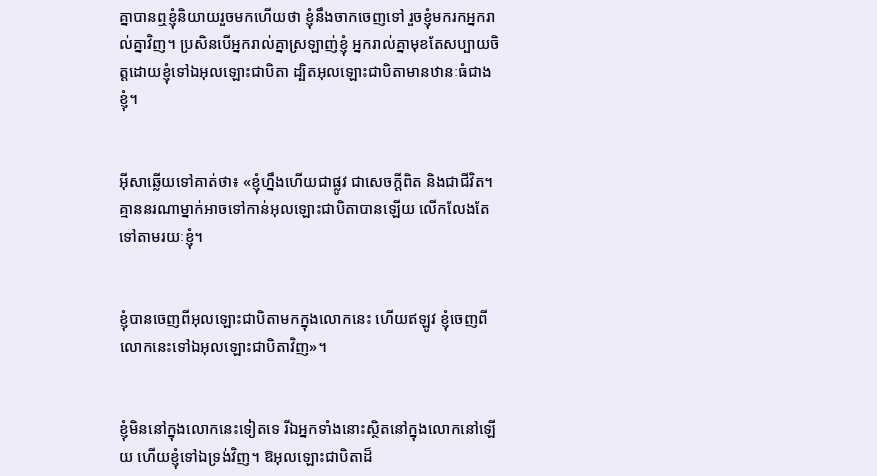គ្នាបានឮខ្ញុំនិយាយរួចមកហើយថា ខ្ញុំនឹងចាកចេញទៅ រួចខ្ញុំមករកអ្នករាល់គ្នាវិញ។ ប្រសិនបើអ្នករាល់គ្នាស្រឡាញ់ខ្ញុំ អ្នករាល់គ្នាមុខតែសប្បាយចិត្ដដោយខ្ញុំទៅឯអុលឡោះជាបិតា ដ្បិតអុលឡោះជាបិតាមានឋានៈធំជាងខ្ញុំ។


អ៊ីសាឆ្លើយទៅគាត់ថា៖ «ខ្ញុំហ្នឹងហើយជាផ្លូវ ជាសេចក្ដីពិត និងជាជីវិត។ គ្មាននរណាម្នាក់អាចទៅកាន់អុលឡោះជាបិតាបានឡើយ លើក‌លែងតែទៅតាមរយៈខ្ញុំ។


ខ្ញុំបានចេញពីអុលឡោះជាបិតាមកក្នុងលោកនេះ ហើយឥឡូវ ខ្ញុំចេញពីលោកនេះទៅឯអុលឡោះជាបិតាវិញ»។


ខ្ញុំមិននៅក្នុងលោកនេះទៀតទេ រីឯអ្នកទាំងនោះស្ថិតនៅក្នុងលោកនៅឡើយ ហើយខ្ញុំទៅឯទ្រង់វិញ។ ឱអុលឡោះជាបិតាដ៏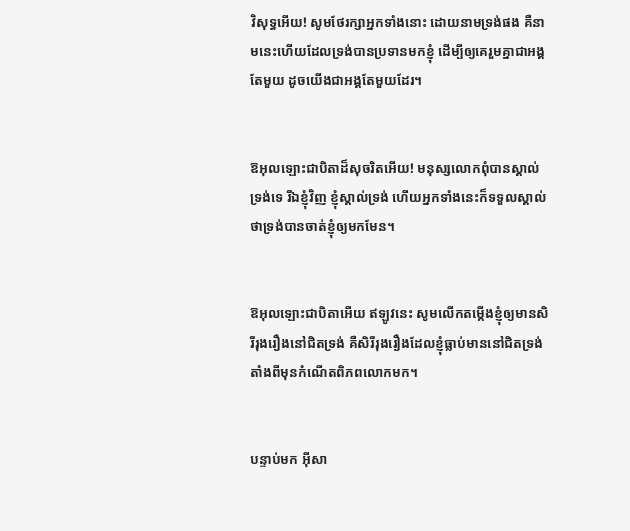វិសុទ្ធអើយ! សូមថែរក្សាអ្នកទាំងនោះ ដោយនាមទ្រង់ផង គឺនាមនេះហើយដែលទ្រង់បានប្រទានមកខ្ញុំ ដើម្បីឲ្យគេរួមគ្នាជាអង្គតែមួយ ដូចយើងជាអង្គតែមួយដែរ។


ឱអុលឡោះជាបិតាដ៏សុចរិតអើយ! មនុស្សលោកពុំបានស្គាល់ទ្រង់ទេ រីឯខ្ញុំវិញ ខ្ញុំស្គាល់ទ្រង់ ហើយអ្នកទាំងនេះក៏ទទួលស្គាល់ថាទ្រង់បានចាត់ខ្ញុំឲ្យមកមែន។


ឱអុលឡោះជាបិតាអើយ ឥឡូវនេះ សូមលើកតម្កើងខ្ញុំឲ្យមានសិរី‌រុង‌រឿងនៅជិតទ្រង់ គឺសិរី‌រុង‌រឿងដែលខ្ញុំធ្លាប់មាននៅជិតទ្រង់ តាំងពីមុនកំណើតពិភពលោកមក។


បន្ទាប់មក អ៊ីសា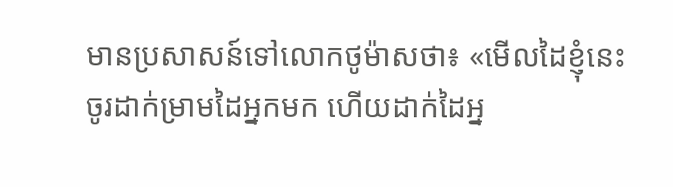មានប្រសាសន៍ទៅលោកថូម៉ាសថា៖ «មើលដៃខ្ញុំនេះ ចូរដាក់ម្រាមដៃអ្នកមក ហើយដាក់ដៃអ្ន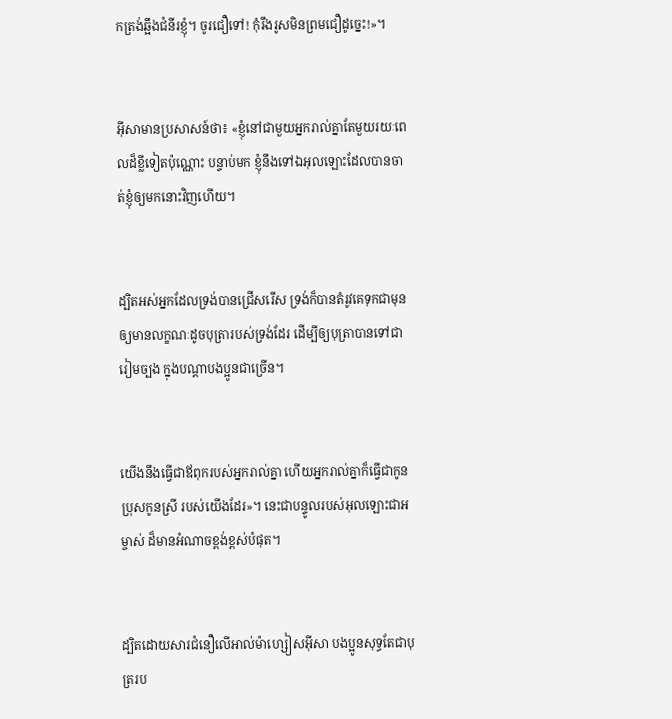កត្រង់ឆ្អឹងជំនីរខ្ញុំ។ ចូរជឿទៅ! កុំរឹងរូសមិនព្រមជឿដូច្នេះ!»។


អ៊ីសាមានប្រសាសន៍ថា៖ «ខ្ញុំនៅជាមួយអ្នករាល់គ្នាតែមួយរយៈពេលដ៏ខ្លីទៀតប៉ុណ្ណោះ បន្ទាប់មក ខ្ញុំនឹងទៅឯអុលឡោះដែលបានចាត់ខ្ញុំឲ្យមកនោះវិញហើយ។


ដ្បិតអស់អ្នកដែលទ្រង់បានជ្រើសរើស ទ្រង់ក៏បានតំរូវគេទុកជាមុនឲ្យមានលក្ខណៈដូចបុត្រារបស់ទ្រង់ដែរ ដើម្បីឲ្យបុត្រាបានទៅជារៀមច្បង ក្នុងបណ្ដាបងប្អូនជាច្រើន។


យើងនឹងធ្វើជាឪពុករបស់អ្នករាល់គ្នា ហើយអ្នករាល់គ្នាក៏ធ្វើជាកូនប្រុសកូនស្រី របស់យើងដែរ»។ នេះជាបន្ទូលរបស់អុលឡោះ‌ជាអម្ចាស់ ដ៏មានអំណាចខ្ពង់‌ខ្ពស់បំផុត។


ដ្បិតដោយ‌សារជំនឿលើអាល់ម៉ា‌ហ្សៀស‌អ៊ីសា បងប្អូនសុទ្ធតែជាបុត្ររប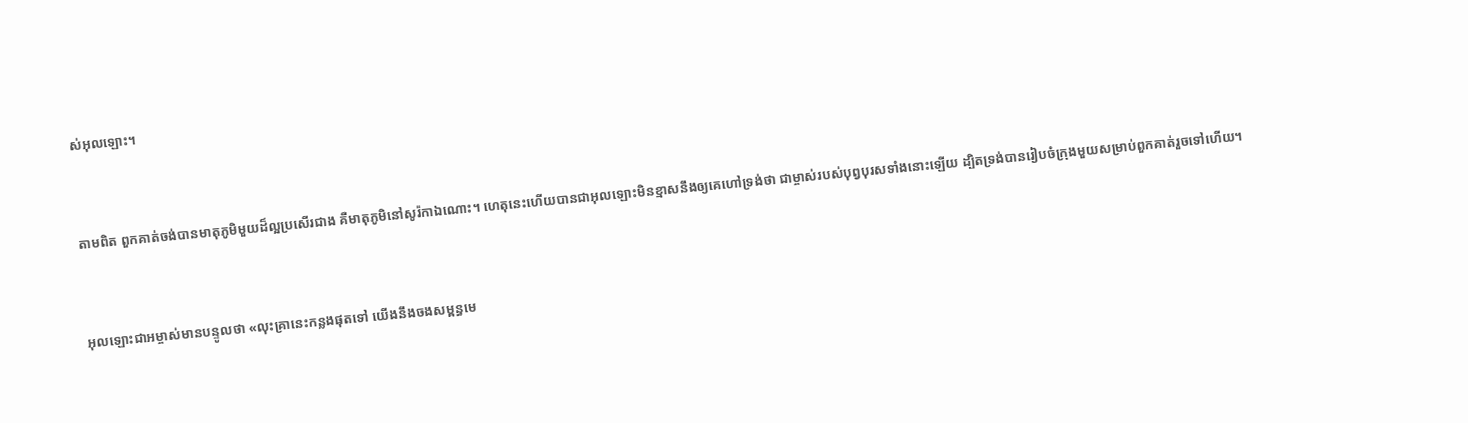ស់អុលឡោះ។


តាមពិត ពួកគាត់ចង់បានមាតុ‌ភូមិមួយដ៏ល្អប្រសើរជាង គឺមាតុ‌ភូមិនៅសូរ៉កាឯ‌ណោះ។ ហេតុនេះហើយបានជាអុលឡោះមិនខ្មាសនឹងឲ្យគេហៅទ្រង់ថា ជាម្ចាស់របស់បុព្វ‌បុរសទាំងនោះឡើយ ដ្បិតទ្រង់បានរៀប‌ចំក្រុងមួយសម្រាប់ពួកគាត់រួចទៅហើយ។


អុលឡោះ‌ជាអម្ចាស់មានបន្ទូលថា «លុះគ្រានេះកន្លងផុតទៅ យើងនឹងចងសម្ពន្ធ‌មេ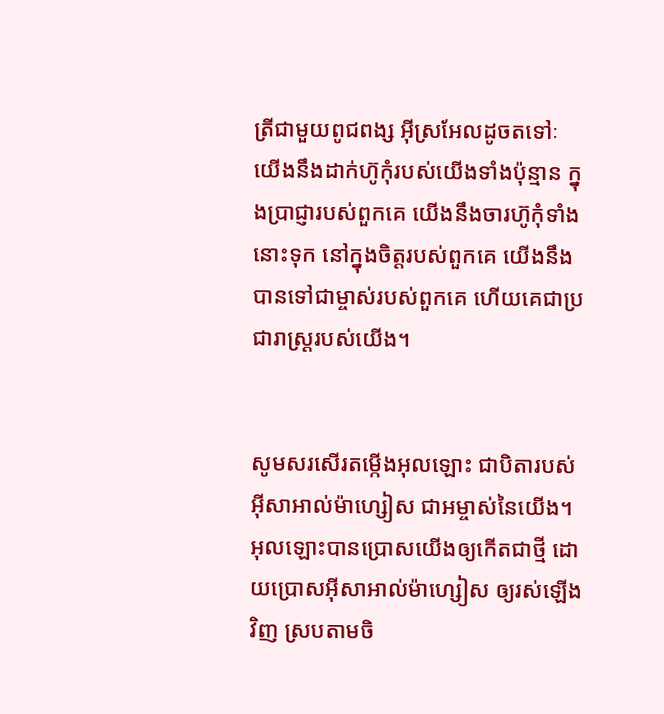ត្រីជាមួយពូជ‌ពង្ស អ៊ីស្រ‌អែលដូចតទៅៈ យើងនឹងដាក់ហ៊ូកុំរបស់យើងទាំងប៉ុន្មាន ក្នុងប្រាជ្ញារបស់ពួកគេ យើងនឹងចារហ៊ូកុំទាំងនោះទុក នៅក្នុងចិត្ដរបស់ពួកគេ យើងនឹងបានទៅជាម្ចាស់របស់ពួកគេ ហើយគេជាប្រជា‌រាស្ដ្ររបស់យើង។


សូមសរសើរតម្កើងអុលឡោះ ជាបិតារបស់អ៊ីសា‌អាល់ម៉ា‌ហ្សៀស ជាអម្ចាស់នៃយើង។ អុលឡោះបានប្រោសយើងឲ្យកើតជាថ្មី ដោយប្រោសអ៊ីសា‌អាល់ម៉ា‌ហ្សៀស ឲ្យរស់ឡើងវិញ ស្របតាមចិ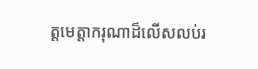ត្តមេត្ដា‌ករុណាដ៏លើស‌លប់រ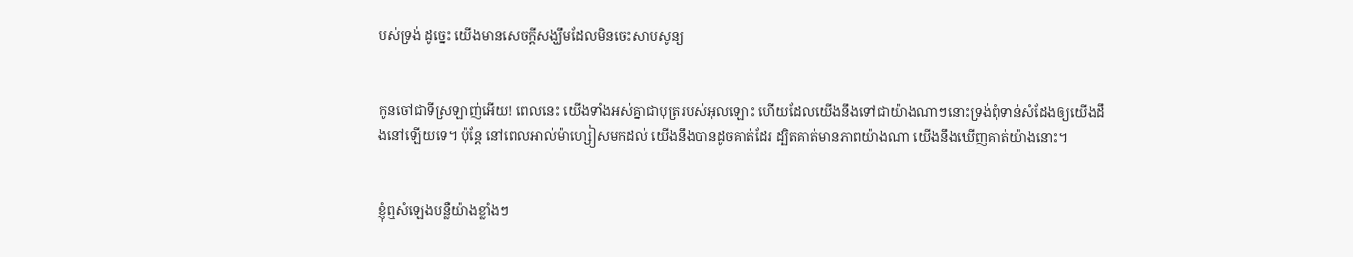បស់ទ្រង់ ដូច្នេះ យើងមានសេចក្ដីសង្ឃឹមដែលមិនចេះសាបសូន្យ


កូនចៅជាទីស្រឡាញ់អើយ! ពេលនេះ យើងទាំងអស់គ្នាជាបុត្ររបស់អុលឡោះ ហើយដែលយើងនឹងទៅជាយ៉ាងណាៗនោះទ្រង់ពុំទាន់សំដែងឲ្យយើងដឹងនៅឡើយទេ។ ប៉ុន្ដែ នៅពេលអាល់ម៉ា‌ហ្សៀសមកដល់ យើងនឹងបានដូចគាត់ដែរ ដ្បិតគាត់មានភាពយ៉ាងណា យើងនឹងឃើញគាត់យ៉ាងនោះ។


ខ្ញុំឮសំឡេងបន្លឺយ៉ាងខ្លាំងៗ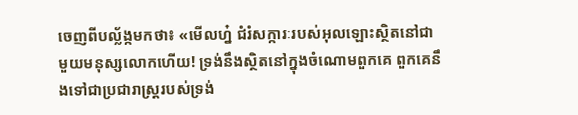ចេញពីបល្ល័ង្កមកថា៖ «មើលហ្ន៎ ជំរំ‌សក្ការៈរបស់អុលឡោះស្ថិតនៅជាមួយមនុស្សលោកហើយ! ទ្រង់នឹងស្ថិតនៅក្នុងចំណោមពួកគេ ពួកគេនឹងទៅជាប្រជា‌រាស្ដ្ររបស់ទ្រង់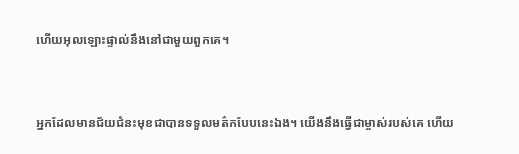ហើយអុលឡោះផ្ទាល់នឹងនៅជាមួយពួកគេ។


អ្នកដែលមានជ័យ‌ជំនះមុខជាបានទទួលមត៌កបែបនេះឯង។ យើងនឹងធ្វើជាម្ចាស់របស់គេ ហើយ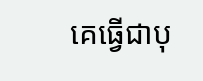គេធ្វើជាបុ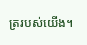ត្ររបស់យើង។